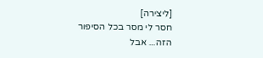[ליצירה]
חסר לי מסר בכל הסיפור הזה... אבל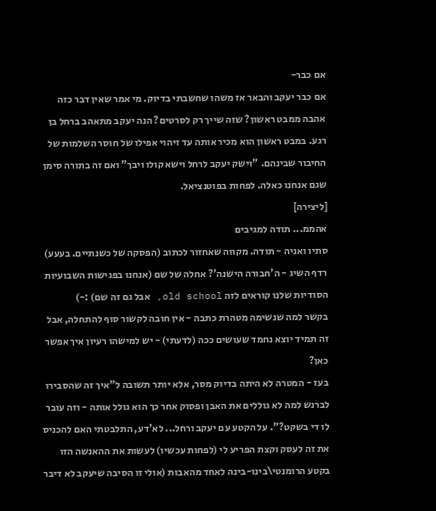אם כבר-
אם כבר יעקב והבאר אז משהו שחשבתי בדיוק. מי אמר שאין דבר כזה אהבה ממבט ראשון? שזה שייך רק לסרטים? הנה יעקב מתאהב ברחל בן רגע. במבט ראשון הוא מכיר אותה עד זיהוי אפילו של חוסר השלמות של החיבור שבינהם. "וישק יעקב לרחל וישא קולו ויבך" ואם זה בתורה סימן שגם אנחנו כאלה. לפחות בפוטנציאל.
[ליצירה]
אהממ... תודה למגיבים
סתיו ואניה - תודה. מקווה שאחזור לכתוב (הפסקה של כשנתיים. בעעע)
רדף השיג - ה'חבורה הישנה'? אחלה של שם (אנחנו בפגישות השבועיות הסודיות שלנו קוראים לזה old school, אבל גם זה שם) :-)
בקשר למה שנשימה מטהרת כתבה - אין חובה לקשור סוף להתחלה, אבל זה תמיד יוצא נחמד שעושים ככה (לדעתי) - יש למישהו רעיון איך אפשר כאן?
בעז - המטרה לא היתה בדיוק מסר, אלא יותר תשובה ל"איך זה שהסבירו לברנש למה לא גוללים את האבן ופסוק אחר כך הוא גולל אותה - וזה עובר לו די בשקט?". על הקטע עם יעקב ורחל... לא'דע, התלבטתי האם להכניס את זה לעסק וקצת הפריע לי (לפחות עכשיו) לעשות את ההאנשה הזו בקטע הרומנטי\בינו-בינה לאחד מהאבות (אולי זו הסיבה שיעקב לא דיבר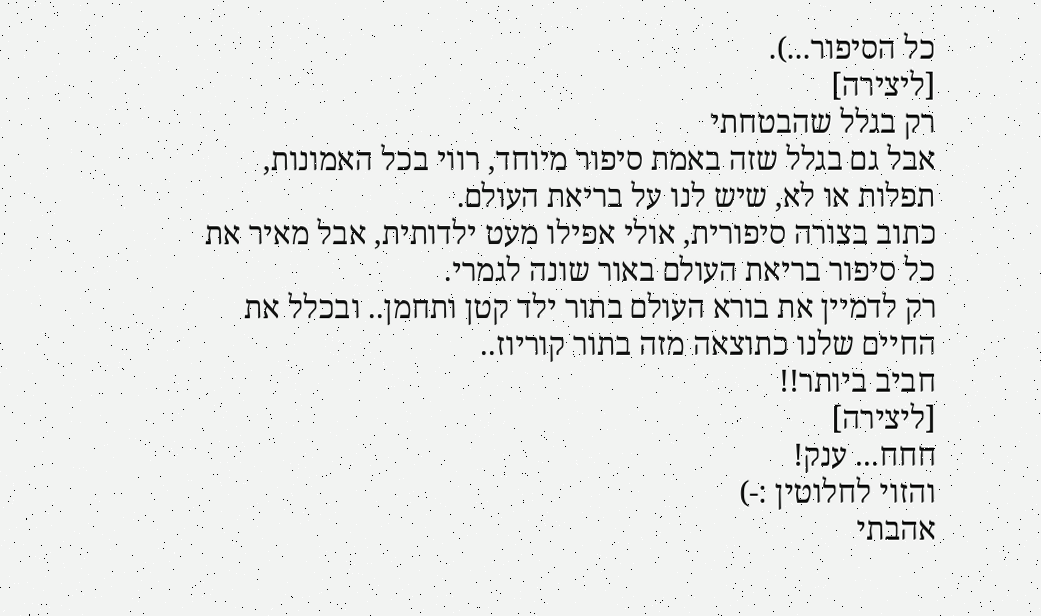כל הסיפור...).
[ליצירה]
רק בגלל שהבטחתי
אבל גם בגלל שזה באמת סיפור מיוחד, רווי בכל האמונות, תפלות או לא, שיש לנו על בריאת העולם.
כתוב בצורה סיפורית, אולי אפילו מעט ילדותית, אבל מאיר את כל סיפור בריאת העולם באור שונה לגמרי.
רק לדמיין את בורא העולם בתור ילד קטן ותחמן.. ובכלל את החיים שלנו כתוצאה מזה בתור קוריוז..
חביב ביותר!!
[ליצירה]
חחח... ענק!
והזוי לחלוטין :-)
אהבתי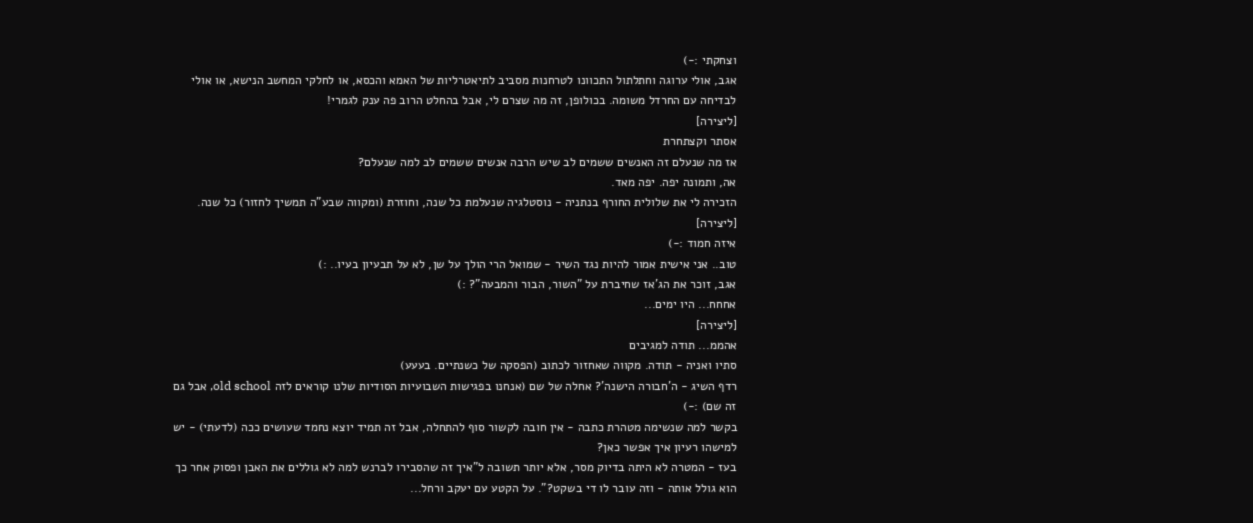וצחקתי :-)
אגב, אולי ערוגה וחתלתול התכוונו לטרחנות מסביב לתיאטרליות של האמא והכסא, או לחלקי המחשב הנישא, או אולי לבדיחה עם החרדל משומה. בכולופן, זה מה שצרם לי, אבל בהחלט הרוב פה ענק לגמרי!
[ליצירה]
אסתר וקצתחרת
אז מה שנעלם זה האנשים ששמים לב שיש הרבה אנשים ששמים לב למה שנעלם?
אה, ותמונה יפה. יפה מאד.
הזכירה לי את שלולית החורף בנתניה - נוסטלגיה שנעלמת כל שנה, וחוזרת (ומקווה שבע"ה תמשיך לחזור) כל שנה.
[ליצירה]
איזה חמוד :-)
טוב.. אני אישית אמור להיות נגד השיר - שמואל הרי הולך על שן, לא על תבעיון בעיו.. :)
אגב, זוכר את הג'אז שחיברת על "השור, הבור והמבעה"? :)
אחחח... היו ימים...
[ליצירה]
אהממ... תודה למגיבים
סתיו ואניה - תודה. מקווה שאחזור לכתוב (הפסקה של כשנתיים. בעעע)
רדף השיג - ה'חבורה הישנה'? אחלה של שם (אנחנו בפגישות השבועיות הסודיות שלנו קוראים לזה old school, אבל גם זה שם) :-)
בקשר למה שנשימה מטהרת כתבה - אין חובה לקשור סוף להתחלה, אבל זה תמיד יוצא נחמד שעושים ככה (לדעתי) - יש למישהו רעיון איך אפשר כאן?
בעז - המטרה לא היתה בדיוק מסר, אלא יותר תשובה ל"איך זה שהסבירו לברנש למה לא גוללים את האבן ופסוק אחר כך הוא גולל אותה - וזה עובר לו די בשקט?". על הקטע עם יעקב ורחל...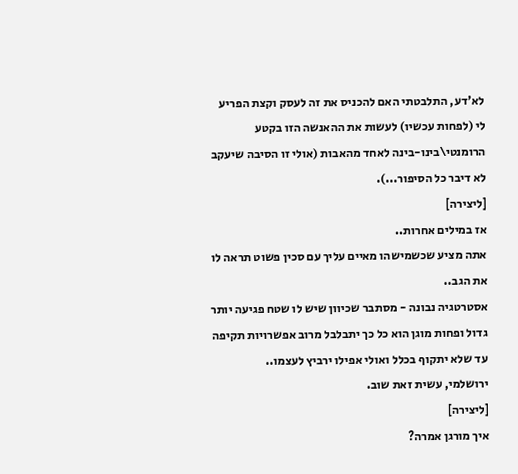לא'דע, התלבטתי האם להכניס את זה לעסק וקצת הפריע לי (לפחות עכשיו) לעשות את ההאנשה הזו בקטע הרומנטי\בינו-בינה לאחד מהאבות (אולי זו הסיבה שיעקב לא דיבר כל הסיפור...).
[ליצירה]
אז במילים אחרות..
אתה מציע שכשמישהו מאיים עליך עם סכין פשוט תראה לו את הגב..
אסטרטגיה נבונה - מסתבר שכיוון שיש לו שטח פגיעה יותר גדול ופחות מוגן הוא כל כך יתבלבל מרוב אפשרויות תקיפה עד שלא יתקוף בכלל ואולי אפילו ירביץ לעצמו..
ירושלמי, עשית זאת שוב.
[ליצירה]
איך מורגן אמרה?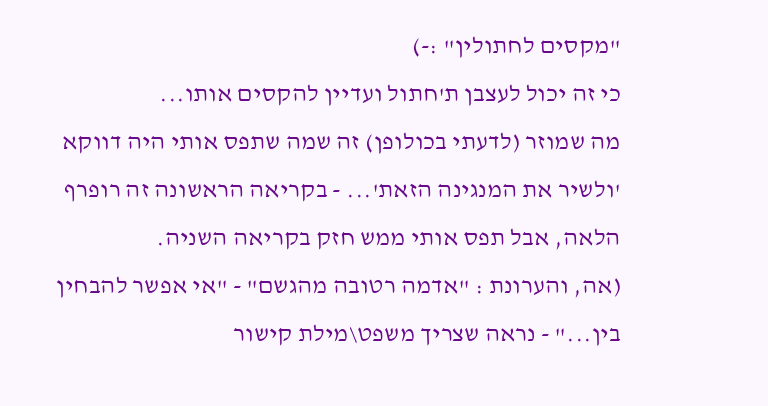"מקסים לחתולין" :-)
כי זה יכול לעצבן ת'חתול ועדיין להקסים אותו...
מה שמוזר (לדעתי בכולופן) זה שמה שתפס אותי היה דווקא 'ולשיר את המנגינה הזאת'... - בקריאה הראשונה זה רופרף הלאה, אבל תפס אותי ממש חזק בקריאה השניה.
(אה, והערונת : "אדמה רטובה מהגשם" - "אי אפשר להבחין בין..." - נראה שצריך משפט\מילת קישור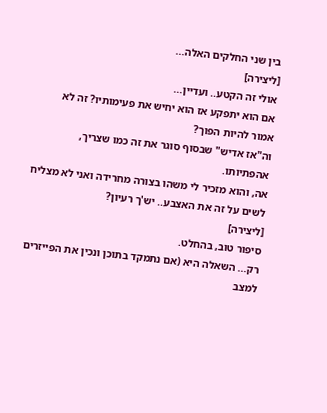בין שני החלקים האלה...
[ליצירה]
אולי זה הקטע.. ועדיין...
אם הוא יתפקע אז הוא יחיש את פעימותיו? זה לא אמור להיות הפוך?
וה"אז אדיש" שבסוף סוגר את זה כמו שצריך, אהפתיותו.
אה, והוא מזכיר לי משהו בצורה מחרידה ואני לא מצליח לשים על זה את האצבע.. יש'ך רעיון?
[ליצירה]
סיפור טוב, בהחלט.
רק... השאלה היא (אם נתמקד בתוכן ונכין את הפייזרים למצב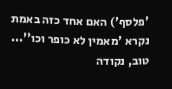'פלסף') האם אחד כזה באמת נקרא 'מאמין לא כופר וכו''...
טוב, נקודה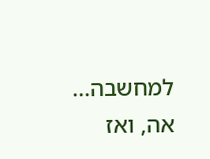למחשבה...
אה, ואז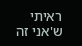ראיתי ש'אני זה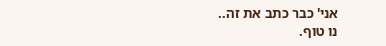אני' כבר כתב את זה..
נו טוף.